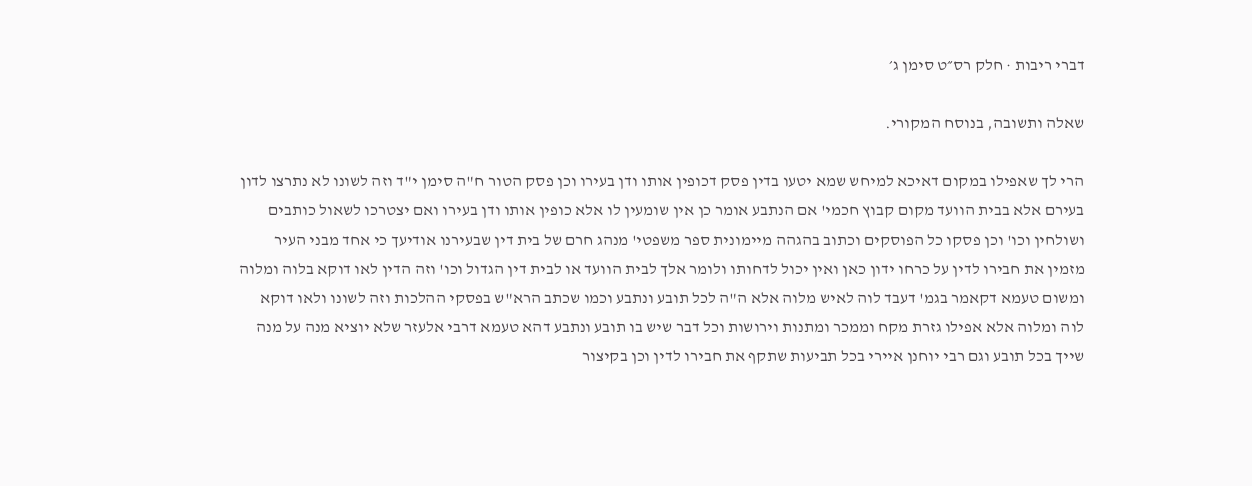דברי ריבות · חלק רס״ט סימן ג׳

שאלה ותשובה, בנוסח המקורי.

הרי לך שאפילו במקום דאיכא למיחש שמא יטעו בדין פסק דכופין אותו ודן בעירו וכן פסק הטור ח"ה סימן י"ד וזה לשונו לא נתרצו לדון בעירם אלא בבית הוועד מקום קבוץ חכמי' אם הנתבע אומר כן אין שומעין לו אלא כופין אותו ודן בעירו ואם יצטרכו לשאול כותבים ושולחין וכו' וכן פסקו כל הפוסקים וכתוב בהגהה מיימונית ספר משפטי' מנהג חרם של בית דין שבעירנו אודיעך כי אחד מבני העיר מזמין את חבירו לדין על כרחו ידון כאן ואין יכול לדחותו ולומר אלך לבית הוועד או לבית דין הגדול וכו' וזה הדין לאו דוקא בלוה ומלוה ומשום טעמא דקאמר בגמ' דעבד לוה לאיש מלוה אלא ה"ה לכל תובע ונתבע וכמו שכתב הרא"ש בפסקי ההלכות וזה לשונו ולאו דוקא לוה ומלוה אלא אפילו גזרת מקח וממכר ומתנות וירושות וכל דבר שיש בו תובע ונתבע דהא טעמא דרבי אלעזר שלא יוציא מנה על מנה שייך בכל תובע וגם רבי יוחנן איירי בכל תביעות שתקף את חבירו לדין וכן בקיצור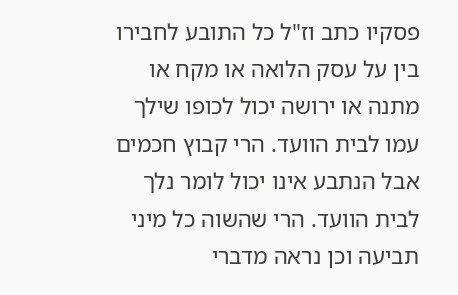פסקיו כתב וז"ל כל התובע לחבירו בין על עסק הלואה או מקח או מתנה או ירושה יכול לכופו שילך עמו לבית הוועד. הרי קבוץ חכמים אבל הנתבע אינו יכול לומר נלך לבית הוועד. הרי שהשוה כל מיני תביעה וכן נראה מדברי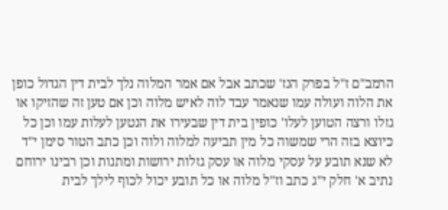הרמב"ם ז"ל בפרק הנז' שכתב אבל אם אמר המלוה נלך לבית דין הגדול כופן את הלוה ועולה עמו שנאמר עבד לוה לאיש מלוה וכן אם טען זה שהזיקו או גזלו ורצה הטוען לעלו' כופין בית דין שבעירו את הנטען לעלות עמו וכן כל כיוצא בזה הרי שמשוה כל מין תביעה למלוה ולוה וכן כתב הטור סימן י"ד לא שנא תובע על עסקי מלוה או עסק גזלות ירושות ומתנות וכן רבינו ירוחם נתיב א' חלק י"ג כתב וז"ל מלוה או כל תובע יכול לכוף לילך לבית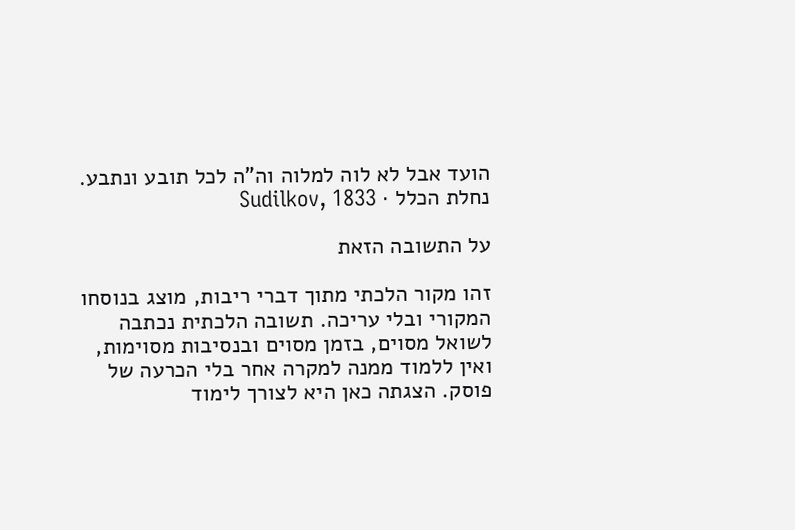הועד אבל לא לוה למלוה וה"ה לכל תובע ונתבע.
נחלת הכלל · Sudilkov, 1833

על התשובה הזאת

זהו מקור הלכתי מתוך דברי ריבות, מוצג בנוסחו המקורי ובלי עריכה. תשובה הלכתית נכתבה לשואל מסוים, בזמן מסוים ובנסיבות מסוימות, ואין ללמוד ממנה למקרה אחר בלי הכרעה של פוסק. הצגתה כאן היא לצורך לימוד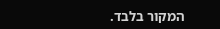המקור בלבד.